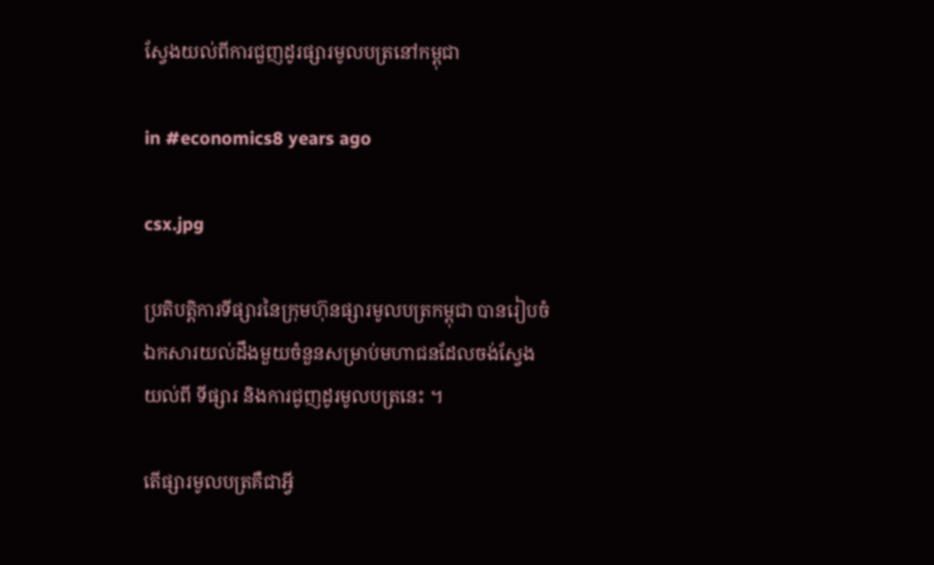ស្វែងយល់ពីការជួញដូរផ្សារមូលបត្រនៅកម្ពុជា

in #economics8 years ago

csx.jpg

ប្រតិបតិ្តការទីផ្សារនៃក្រុមហ៊ុនផ្សារមូលបត្រកម្ពុជា បានរៀបចំឯកសារយល់ដឹងមួយចំនួនសម្រាប់មហាជនដែលចង់ស្វែងយល់ពី ទីផ្សារ និងការជូញដូរមូលបត្រនេះ ។

តើផ្សារមូលបត្រគឺជាអ្វី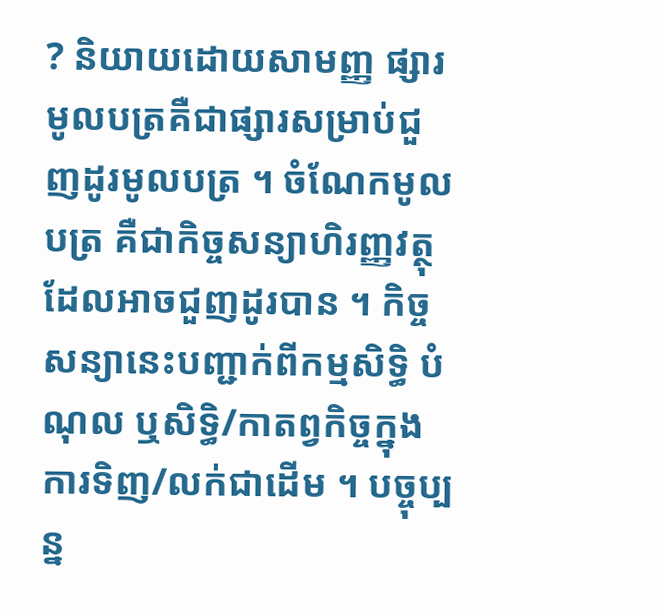? និយាយដោយសាមញ្ញ ផ្សារមូលបត្រគឺជាផ្សារសម្រាប់ជួញដូរមូលបត្រ ។ ចំណែកមូលបត្រ គឺជាកិច្ចសន្យាហិរញ្ញវត្ថុដែលអាចជួញដូរបាន ។ កិច្ចសន្យានេះបញ្ជាក់ពីកម្មសិទ្ធិ បំណុល ឬសិទ្ធិ/កាតព្វកិច្ចក្នុងការទិញ/លក់ជាដើម ។ បច្ចុប្បន្ន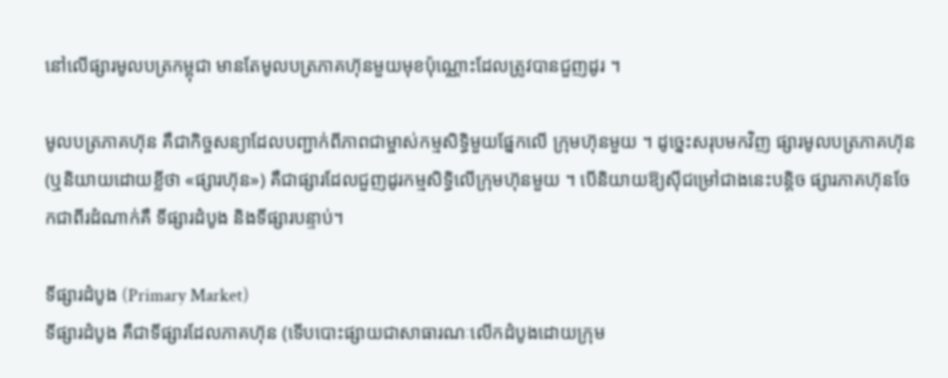នៅលើផ្សារមូលបត្រកម្ពុជា មានតែមូលបត្រភាគហ៊ុនមួយមុខប៉ុណ្ណោះដែលត្រូវបានជួញដូរ ។

មូលបត្រភាគហ៊ុន គឺជាកិច្ចសន្យាដែលបញ្ជាក់ពីភាពជាម្ចាស់កម្មសិទ្ធិមួយផ្នែកលើ ក្រុមហ៊ុនមួយ ។ ដូច្នេះសរុបមកវិញ ផ្សារមូលបត្រភាគហ៊ុន (ឬនិយាយដោយខ្លីថា «ផ្សារហ៊ុន») គឺជាផ្សារដែលជួញដូរកម្មសិទ្ធិលើក្រុមហ៊ុនមួយ ។ បើនិយាយឱ្យស៊ីជម្រៅជាងនេះបន្តិច ផ្សារភាគហ៊ុនចែកជាពីរដំណាក់គឺ ទីផ្សារដំបូង និងទីផ្សារបន្ទាប់។

ទីផ្សារដំបូង (Primary Market)
ទីផ្សារដំបូង គឺជាទីផ្សារដែលភាគហ៊ុន (ទើបបោះផ្សាយជាសាធារណៈលើកដំបូងដោយក្រុម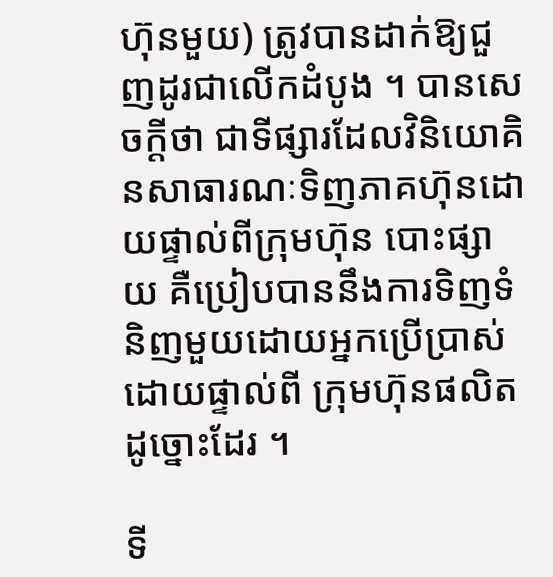ហ៊ុនមួយ) ត្រូវបានដាក់ឱ្យជួញដូរជាលើកដំបូង ។ បានសេចក្តីថា ជាទីផ្សារដែលវិនិយោគិនសាធារណៈទិញភាគហ៊ុនដោយផ្ទាល់ពីក្រុមហ៊ុន បោះផ្សាយ គឺប្រៀបបាននឹងការទិញទំនិញមួយដោយអ្នកប្រើប្រាស់ដោយផ្ទាល់ពី ក្រុមហ៊ុនផលិតដូច្នោះដែរ ។

ទី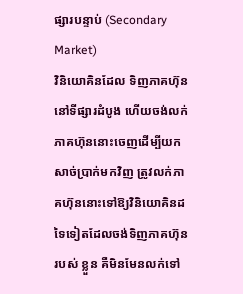ផ្សារបន្ទាប់ (Secondary Market)
វិនិយោគិនដែល ទិញភាគហ៊ុននៅទីផ្សារដំបូង ហើយចង់លក់ភាគហ៊ុននោះចេញដើម្បីយកសាច់ប្រាក់មកវិញ ត្រូវលក់ភាគហ៊ុននោះទៅឱ្យវិនិយោគិនដទៃទៀតដែលចង់ទិញភាគហ៊ុនរបស់ ខ្លួន គឺមិនមែនលក់ទៅ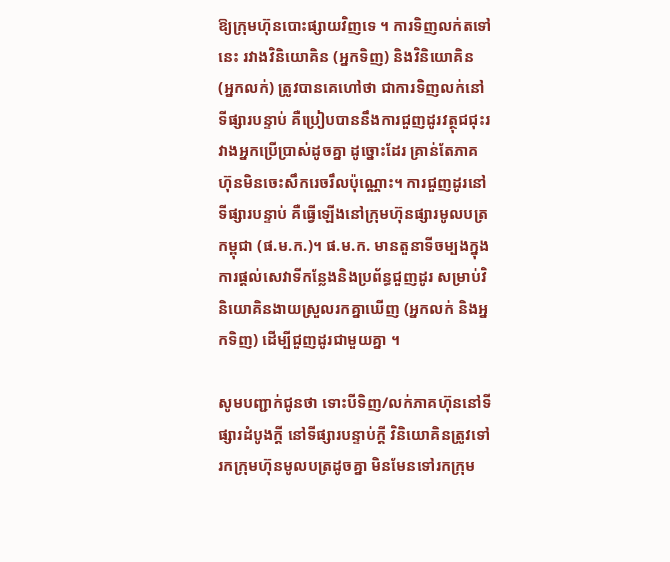ឱ្យក្រុមហ៊ុនបោះផ្សាយវិញទេ ។ ការទិញលក់តទៅនេះ រវាងវិនិយោគិន (អ្នកទិញ) និងវិនិយោគិន (អ្នកលក់) ត្រូវបានគេហៅថា ជាការទិញលក់នៅទីផ្សារបន្ទាប់ គឺប្រៀបបាននឹងការជួញដូរវត្ថុជជុះរវាងអ្នកប្រើប្រាស់ដូចគ្នា ដូច្នោះដែរ គ្រាន់តែភាគហ៊ុនមិនចេះសឹករេចរឹលប៉ុណ្ណោះ។ ការជួញដូរនៅទីផ្សារបន្ទាប់ គឺធ្វើឡើងនៅក្រុមហ៊ុនផ្សារមូលបត្រកម្ពុជា (ផ.ម.ក.)។ ផ.ម.ក. មានតួនាទីចម្បងក្នុងការផ្តល់សេវាទីកន្លែងនិងប្រព័ន្ធជួញដូរ សម្រាប់វិនិយោគិនងាយស្រួលរកគ្នាឃើញ (អ្នកលក់ និងអ្នកទិញ) ដើម្បីជួញដូរជាមួយគ្នា ។

សូមបញ្ជាក់ជូនថា ទោះបីទិញ/លក់ភាគហ៊ុននៅទីផ្សារដំបូងក្តី នៅទីផ្សារបន្ទាប់ក្តី វិនិយោគិនត្រូវទៅរកក្រុមហ៊ុនមូលបត្រដូចគ្នា មិនមែនទៅរកក្រុម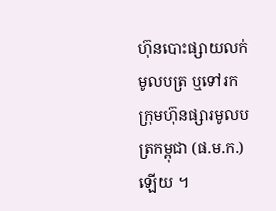ហ៊ុនបោះផ្សាយលក់មូលបត្រ ឬទៅរកក្រុមហ៊ុនផ្សារមូលបត្រកម្ពុជា (ផ.ម.ក.) ឡើយ ។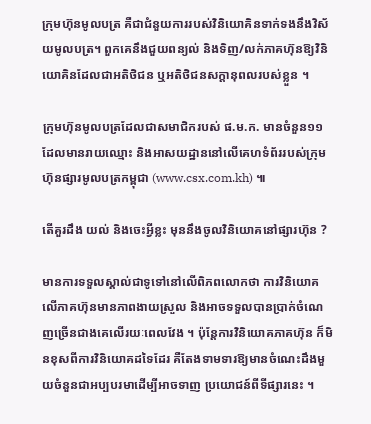ក្រុមហ៊ុនមូលបត្រ គឺជាជំនួយការរបស់វិនិយោគិនទាក់ទងនឹងវិស័យមូលបត្រ។ ពួកគេនឹងជួយពន្យល់ និងទិញ/លក់ភាគហ៊ុនឱ្យវិនិយោគិនដែលជាអតិថិជន ឬអតិថិជនសក្តានុពលរបស់ខ្លួន ។

ក្រុមហ៊ុនមូលបត្រដែលជាសមាជិករបស់ ផ.ម.ក. មានចំនួន១១ ដែលមានរាយឈ្មោះ និងអាសយដ្ឋាននៅលើគេហទំព័ររបស់ក្រុមហ៊ុនផ្សារមូលបត្រកម្ពុជា (www.csx.com.kh) ៕

តើគួរដឹង យល់ និងចេះអ្វីខ្លះ មុននឹងចូលវិនិយោគនៅផ្សារហ៊ុន ?

មានការទទួលស្គាល់ជាទូទៅនៅលើពិភពលោកថា ការវិនិយោគលើភាគហ៊ុនមានភាពងាយស្រួល និងអាចទទួលបានប្រាក់ចំណេញច្រើនជាងគេលើរយៈពេលវែង ។ ប៉ុន្តែការវិនិយោគភាគហ៊ុន ក៏មិនខុសពីការវិនិយោគដទៃដែរ គឺតែងទាមទារឱ្យមានចំណេះដឹងមួយចំនួនជាអប្បបរមាដើម្បីអាចទាញ ប្រយោជន៍ពីទីផ្សារនេះ ។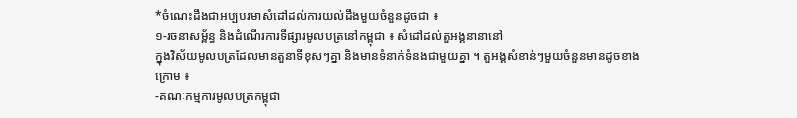*ចំណេះដឹងជាអប្បបរមាសំដៅដល់ការយល់ដឹងមួយចំនួនដូចជា ៖
១-រចនាសម្ព័ន្ធ និងដំណើរការទីផ្សារមូលបត្រនៅកម្ពុជា ៖ សំដៅដល់តួអង្គនានានៅ
ក្នុងវិស័យមូលបត្រដែលមានតួនាទីខុសៗគ្នា និងមានទំនាក់ទំនងជាមួយគ្នា ។ តួអង្គសំខាន់ៗមួយចំនួនមានដូចខាងក្រោម ៖
-គណៈកម្មការមូលបត្រកម្ពុជា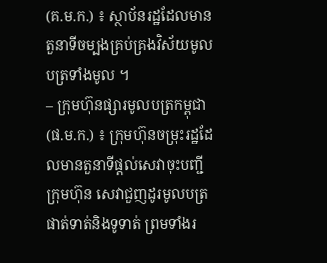(គ.ម.ក.) ៖ ស្ថាប័នរដ្ឋដែលមានតួនាទីចម្បងគ្រប់គ្រងវិស័យមូលបត្រទាំងមូល ។
– ក្រុមហ៊ុនផ្សារមូលបត្រកម្ពុជា (ផ.ម.ក.) ៖ ក្រុមហ៊ុនចម្រុះរដ្ឋដែលមានតួនាទីផ្តល់សេវាចុះបញ្ជីក្រុមហ៊ុន សេវាជួញដូរមូលបត្រ ផាត់ទាត់និងទូទាត់ ព្រមទាំងរ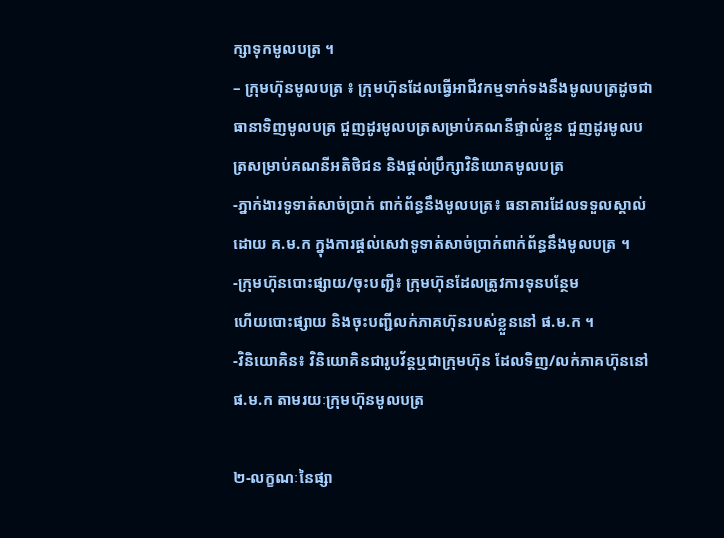ក្សាទុកមូលបត្រ ។
– ក្រុមហ៊ុនមូលបត្រ ៖ ក្រុមហ៊ុនដែលធ្វើអាជីវកម្មទាក់ទងនឹងមូលបត្រដូចជា ធានាទិញមូលបត្រ ជួញដូរមូលបត្រសម្រាប់គណនីផ្ទាល់ខ្លួន ជួញដូរមូលបត្រសម្រាប់គណនីអតិថិជន និងផ្តល់ប្រឹក្សាវិនិយោគមូលបត្រ
-ភ្នាក់ងារទូទាត់សាច់ប្រាក់ ពាក់ព័ន្ធនឹងមូលបត្រ៖ ធនាគារដែលទទួលស្គាល់ដោយ គ.ម.ក ក្នុងការផ្តល់សេវាទូទាត់សាច់ប្រាក់ពាក់ព័ន្ធនឹងមូលបត្រ ។
-ក្រុមហ៊ុនបោះផ្សាយ/ចុះបញ្ជី៖ ក្រុមហ៊ុនដែលត្រូវការទុនបន្ថែម
ហើយបោះផ្សាយ និងចុះបញ្ជីលក់ភាគហ៊ុនរបស់ខ្លួននៅ ផ.ម.ក ។
-វិនិយោគិន៖ វិនិយោគិនជារូបវ័ន្តឬជាក្រុមហ៊ុន ដែលទិញ/លក់ភាគហ៊ុននៅផ.ម.ក តាមរយៈក្រុមហ៊ុនមូលបត្រ

២-លក្ខណៈនៃផ្សា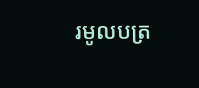រមូលបត្រ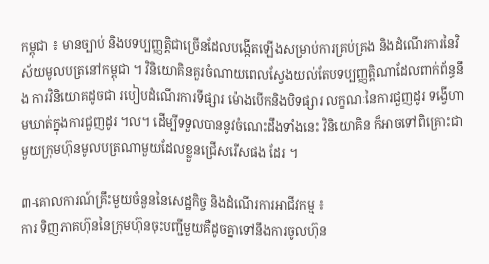កម្ពុជា ៖ មានច្បាប់ និងបទប្បញ្ញត្តិជាច្រើនដែលបង្កើតឡើងសម្រាប់ការគ្រប់គ្រង និងដំណើរការនៃវិស័យមូលបត្រនៅកម្ពុជា ។ វិនិយោគិនគួរចំណាយពេលស្វែងយល់តែបទប្បញ្ញតិ្តណាដែលពាក់ព័ន្ធនឹង ការវិនិយោគដូចជា របៀបដំណើរការទីផ្សារ ម៉ោងបើកនិងបិទផ្សារ លក្ខណៈនៃការជួញដូរ ទង្វើហាមឃាត់ក្នុងការជួញដូរ ។ល។ ដើម្បីទទួលបាននូវចំណេះដឹងទាំងនេះ វិនិយោគិន ក៏អាចទៅពិគ្រោះជាមួយក្រុមហ៊ុនមូលបត្រណាមួយដែលខ្លួនជ្រើសរើសផង ដែរ ។

៣-គោលការណ៍គ្រឹះមួយចំនួននៃសេដ្ឋកិច្ច និងដំណើរការអាជីវកម្ម ៖
ការ ទិញភាគហ៊ុននៃក្រុមហ៊ុនចុះបញ្ជីមួយគឺដូចគ្នាទៅនឹងការចូលហ៊ុន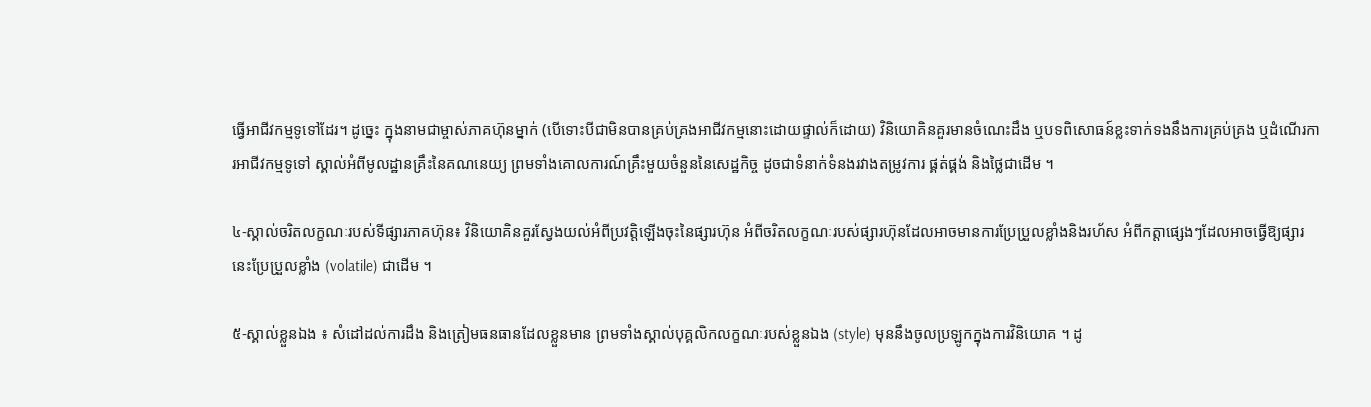ធ្វើអាជីវកម្មទូទៅដែរ។ ដូច្នេះ ក្នុងនាមជាម្ចាស់ភាគហ៊ុនម្នាក់ (បើទោះបីជាមិនបានគ្រប់គ្រងអាជីវកម្មនោះដោយផ្ទាល់ក៏ដោយ) វិនិយោគិនគួរមានចំណេះដឹង ឬបទពិសោធន៍ខ្លះទាក់ទងនឹងការគ្រប់គ្រង ឬដំណើរការអាជីវកម្មទូទៅ ស្គាល់អំពីមូលដ្ឋានគ្រឹះនៃគណនេយ្យ ព្រមទាំងគោលការណ៍គ្រឹះមួយចំនួននៃសេដ្ឋកិច្ច ដូចជាទំនាក់ទំនងរវាងតម្រូវការ ផ្គត់ផ្គង់ និងថ្លៃជាដើម ។

៤-ស្គាល់ចរិតលក្ខណៈរបស់ទីផ្សារភាគហ៊ុន៖ វិនិយោគិនគួរស្វែងយល់អំពីប្រវត្តិឡើងចុះនៃផ្សារហ៊ុន អំពីចរិតលក្ខណៈរបស់ផ្សារហ៊ុនដែលអាចមានការប្រែប្រួលខ្លាំងនិងរហ័ស អំពីកត្តាផ្សេងៗដែលអាចធ្វើឱ្យផ្សារនេះប្រែប្រួលខ្លាំង (volatile) ជាដើម ។

៥-ស្គាល់ខ្លួនឯង ៖ សំដៅដល់ការដឹង និងត្រៀមធនធានដែលខ្លួនមាន ព្រមទាំងស្គាល់បុគ្គលិកលក្ខណៈរបស់ខ្លួនឯង (style) មុននឹងចូលប្រឡូកក្នុងការវិនិយោគ ។ ដូ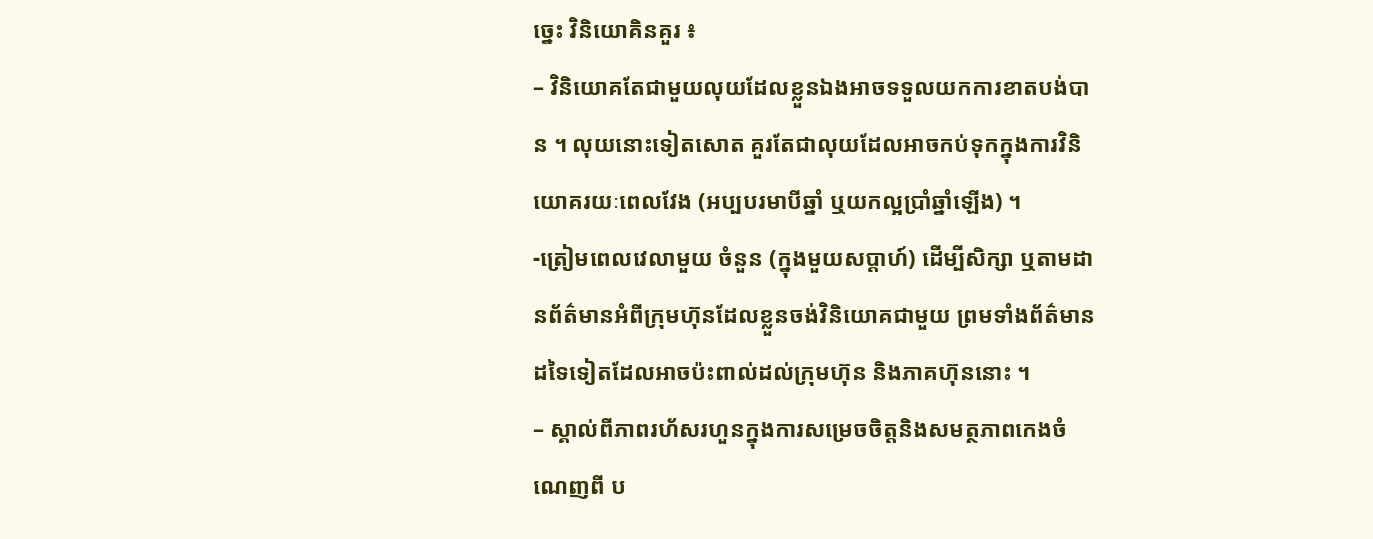ច្នេះ វិនិយោគិនគួរ ៖
– វិនិយោគតែជាមួយលុយដែលខ្លួនឯងអាចទទួលយកការខាតបង់បាន ។ លុយនោះទៀតសោត គួរតែជាលុយដែលអាចកប់ទុកក្នុងការវិនិយោគរយៈពេលវែង (អប្បបរមាបីឆ្នាំ ឬយកល្អប្រាំឆ្នាំឡើង) ។
-ត្រៀមពេលវេលាមួយ ចំនួន (ក្នុងមួយសប្តាហ៍) ដើម្បីសិក្សា ឬតាមដានព័ត៌មានអំពីក្រុមហ៊ុនដែលខ្លួនចង់វិនិយោគជាមួយ ព្រមទាំងព័ត៌មានដទៃទៀតដែលអាចប៉ះពាល់ដល់ក្រុមហ៊ុន និងភាគហ៊ុននោះ ។
– ស្គាល់ពីភាពរហ័សរហួនក្នុងការសម្រេចចិត្តនិងសមត្ថភាពកេងចំណេញពី ប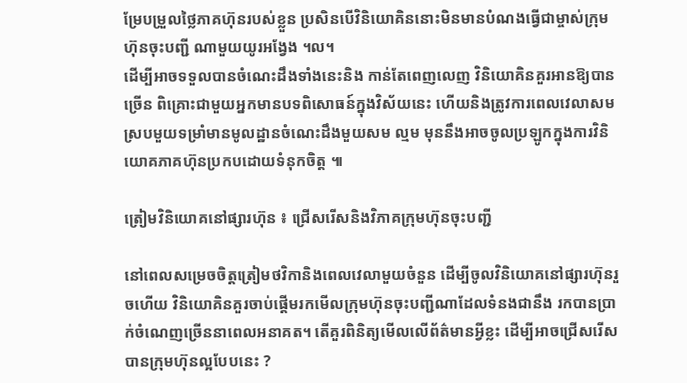ម្រែបម្រួលថ្លៃភាគហ៊ុនរបស់ខ្លួន ប្រសិនបើវិនិយោគិននោះមិនមានបំណងធ្វើជាម្ចាស់ក្រុមហ៊ុនចុះបញ្ជី ណាមួយយូរអង្វែង ។ល។
ដើម្បីអាចទទួលបានចំណេះដឹងទាំងនេះនិង កាន់តែពេញលេញ វិនិយោគិនគួរអានឱ្យបានច្រើន ពិគ្រោះជាមួយអ្នកមានបទពិសោធន៍ក្នុងវិស័យនេះ ហើយនិងត្រូវការពេលវេលាសមស្របមួយទម្រាំមានមូលដ្ឋានចំណេះដឹងមួយសម ល្មម មុននឹងអាចចូលប្រឡូកក្នុងការវិនិយោគភាគហ៊ុនប្រកបដោយទំនុកចិត្ត ៕

ត្រៀមវិនិយោគនៅផ្សារហ៊ុន ៖ ជ្រើសរើសនិងវិភាគក្រុមហ៊ុនចុះបញ្ជី

នៅពេលសម្រេចចិត្តត្រៀមថវិកានិងពេលវេលាមួយចំនួន ដើម្បីចូលវិនិយោគនៅផ្សារហ៊ុនរួចហើយ វិនិយោគិនគួរចាប់ផ្តើមរកមើលក្រុមហ៊ុនចុះបញ្ជីណាដែលទំនងជានឹង រកបានប្រាក់ចំណេញច្រើននាពេលអនាគត។ តើគួរពិនិត្យមើលលើព័ត៌មានអ្វីខ្លះ ដើម្បីអាចជ្រើសរើសបានក្រុមហ៊ុនល្អបែបនេះ ?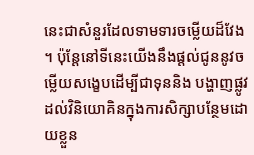នេះជាសំនួរដែលទាមទារចម្លើយដ៏វែង ។ ប៉ុន្តែនៅទីនេះយើងនឹងផ្តល់ជូននូវចម្លើយសង្ខេបដើម្បីជាទុននិង បង្ហាញផ្លូវដល់វិនិយោគិនក្នុងការសិក្សាបន្ថែមដោយខ្លួន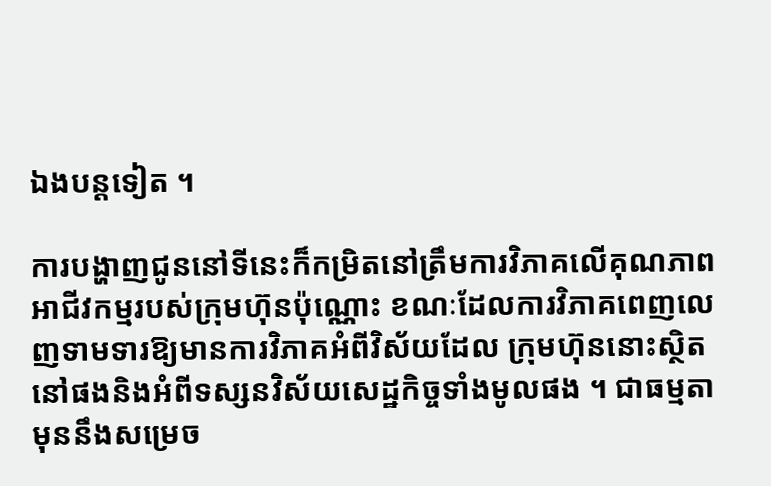ឯងបន្តទៀត ។

ការបង្ហាញជូននៅទីនេះក៏កម្រិតនៅត្រឹមការវិភាគលើគុណភាព អាជីវកម្មរបស់ក្រុមហ៊ុនប៉ុណ្ណោះ ខណៈដែលការវិភាគពេញលេញទាមទារឱ្យមានការវិភាគអំពីវិស័យដែល ក្រុមហ៊ុននោះស្ថិតនៅផងនិងអំពីទស្សនវិស័យសេដ្ឋកិច្ចទាំងមូលផង ។ ជាធម្មតាមុននឹងសម្រេច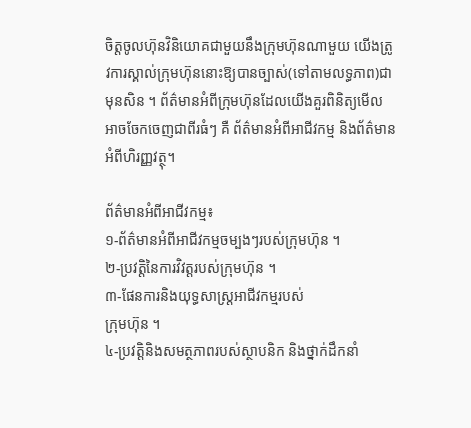ចិត្តចូលហ៊ុនវិនិយោគជាមួយនឹងក្រុមហ៊ុនណាមួយ យើងត្រូវការស្គាល់ក្រុមហ៊ុននោះឱ្យបានច្បាស់(ទៅតាមលទ្ធភាព)ជា មុនសិន ។ ព័ត៌មានអំពីក្រុមហ៊ុនដែលយើងគួរពិនិត្យមើលអាចចែកចេញជាពីរធំៗ គឺ ព័ត៌មានអំពីអាជីវកម្ម និងព័ត៌មានអំពីហិរញ្ញវត្ថុ។

ព័ត៌មានអំពីអាជីវកម្ម៖
១-ព័ត៌មានអំពីអាជីវកម្មចម្បងៗរបស់ក្រុមហ៊ុន ។
២-ប្រវត្តិនៃការវិវត្តរបស់ក្រុមហ៊ុន ។
៣-ផែនការនិងយុទ្ធសាស្ត្រអាជីវកម្មរបស់
ក្រុមហ៊ុន ។
៤-ប្រវត្តិនិងសមត្ថភាពរបស់ស្ថាបនិក និងថ្នាក់ដឹកនាំ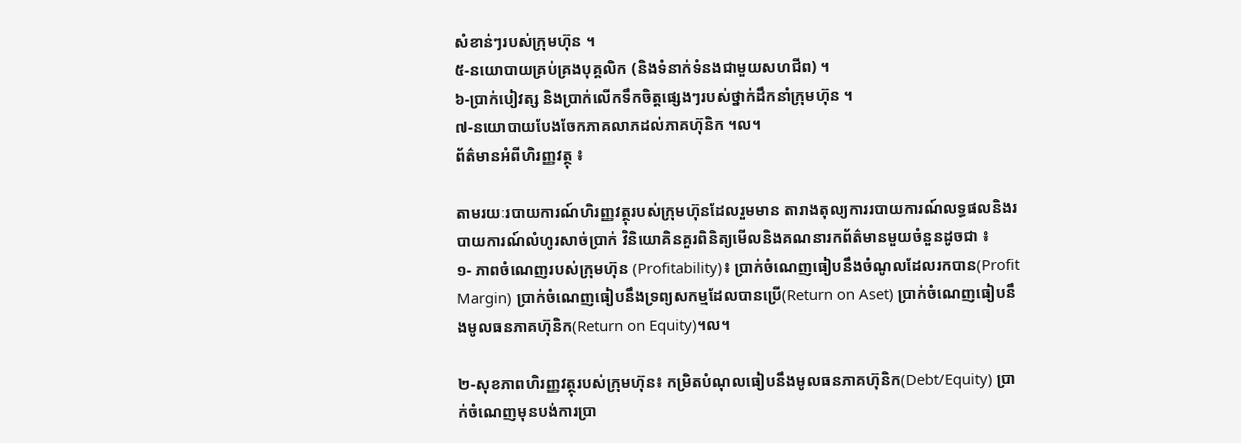សំខាន់ៗរបស់ក្រុមហ៊ុន ។
៥-នយោបាយគ្រប់គ្រងបុគ្គលិក (និងទំនាក់ទំនងជាមួយសហជីព) ។
៦-ប្រាក់បៀវត្ស និងប្រាក់លើកទឹកចិត្តផ្សេងៗរបស់ថ្នាក់ដឹកនាំក្រុមហ៊ុន ។
៧-នយោបាយបែងចែកភាគលាភដល់ភាគហ៊ុនិក ។ល។
ព័ត៌មានអំពីហិរញ្ញវត្ថុ ៖

តាមរយៈរបាយការណ៍ហិរញ្ញវត្ថុរបស់ក្រុមហ៊ុនដែលរួមមាន តារាងតុល្យការរបាយការណ៍លទ្ធផលនិងរបាយការណ៍លំហូរសាច់ប្រាក់ វិនិយោគិនគួរពិនិត្យមើលនិងគណនារកព័ត៌មានមួយចំនួនដូចជា ៖
១- ភាពចំណេញរបស់ក្រុមហ៊ុន (Profitability)៖ ប្រាក់ចំណេញធៀបនឹងចំណូលដែលរកបាន(Profit Margin) ប្រាក់ចំណេញធៀបនឹងទ្រព្យសកម្មដែលបានប្រើ(Return on Aset) ប្រាក់ចំណេញធៀបនឹងមូលធនភាគហ៊ុនិក(Return on Equity)។ល។

២-សុខភាពហិរញ្ញវត្ថុរបស់ក្រុមហ៊ុន៖ កម្រិតបំណុលធៀបនឹងមូលធនភាគហ៊ុនិក(Debt/Equity) ប្រាក់ចំណេញមុនបង់ការប្រា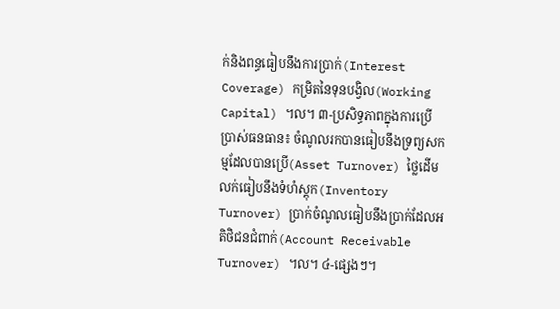ក់និងពន្ធធៀបនឹងការប្រាក់(Interest Coverage) កម្រិតនៃទុនបង្វិល(Working Capital) ។ល។ ៣-ប្រសិទ្ធភាពក្នុងការប្រើប្រាស់ធនធាន៖ ចំណូលរកបានធៀបនឹងទ្រព្យសកម្មដែលបានប្រើ(Asset Turnover) ថ្លៃដើមលក់ធៀបនឹងទំហំស្តុក(Inventory Turnover) ប្រាក់ចំណូលធៀបនឹងប្រាក់ដែលអតិថិជនជំពាក់(Account Receivable Turnover) ។ល។ ៤-ផ្សេងៗ។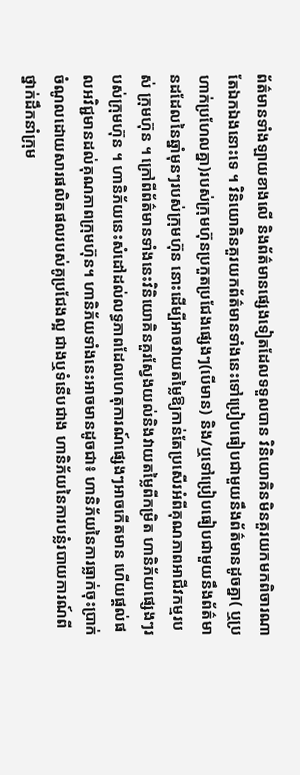ព័ត៌មានទាំងឡាយខាងលើ និងព័ត៌មានផ្សេងទៀតដែលទទួលបាន វិនិយោគិនមិនគួរយកមកពិចារណាតែឯកឯងនោះទេ ។ វិនិយោគិនគួរយកព័ត៌មានទាំងនេះទៅប្រៀបធៀបជាមួយនឹងព័ត៌មានដូចគ្នា( ឬប្រហាក់ប្រហែលគ្នា)របស់ក្រុមហ៊ុនប្រកួតប្រជែងផ្សេងៗ(បើមាន) និង/ឬទៅប្រៀបធៀបជាមួយនឹងព័ត៌មានដដែលនៃឆ្នាំមុនៗរបស់ក្រុមហ៊ុន នោះដើម្បីអាចវាយតម្លៃឱ្យកាន់តែប្រសើរអំពីគុណភាពអាជីវកម្មរបស់ ក្រុមហ៊ុន ។ ក្រៅពីព័ត៌មានទាំងនេះវិនិយោគិនគួរស្វែងយល់និងវាយតម្លៃពីកម្រិត ហានិភ័យផ្សេងៗរបស់ក្រុមហ៊ុន ។ ហានិភ័យនេះសំដៅដល់លទ្ធភាពដែលហេតុការណ៍ផ្សេងៗអាចកើតមាន ហើយផ្តល់ផលអវិជ្ជមានដល់គុណភាពក្រុមហ៊ុន។ ហានិភ័យទាំងនេះអាចមានដូចជា៖ ហានិភ័យនៃការធ្លាក់ចុះប្រាក់ចំណូលដោយសារផលិតផលរបស់គូប្រជែងល្អ ជាងឬទំនើបជាង ហានិភ័យនៃការបន្លំរបាយការណ៍ពីថ្នាក់ដឹកនាំក្រុម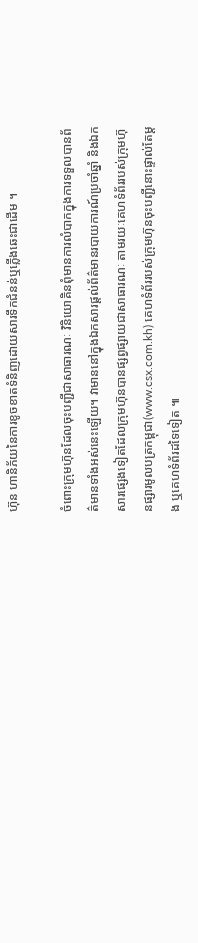ហ៊ុន ហានិភ័យនៃការខូចខាតទំនិញដោយសារទឹកជំនន់ឬភ្លើងឆេះជាដើម ។

ចំពោះក្រុមហ៊ុនដែលចុះបញ្ជីជាសាធារណៈ វិនិយោគិនពុំមានការលំបាកក្នុងការទទួលបានព័ត៌មានទាំងអស់នេះឡើយ។ វាមាននៅក្នុងឯកសារផ្តល់ព័ត៌មានរបាយការណ៍ប្រចាំឆ្នាំ និងឯកសារផ្សេងទៀតដែលក្រុមហ៊ុនបានផ្សព្វផ្សាយជាសាធារណៈ តាមរយៈគេហទំព័ររបស់ក្រុមហ៊ុនផ្សារមូលបត្រកម្ពុជា(www.csx.com.kh) គេហទំព័ររបស់ក្រុមហ៊ុនចុះបញ្ជីនោះផ្ទាល់តែម្តង ឬគេហទំព័រដទៃទៀត ៕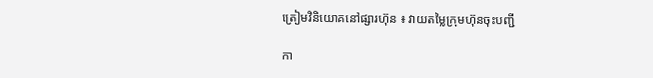ត្រៀមវិនិយោគនៅផ្សារហ៊ុន ៖ វាយតម្លៃក្រុមហ៊ុនចុះបញ្ជី

កា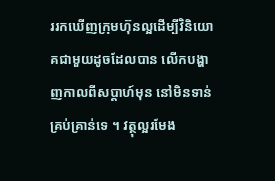ររកឃើញក្រុមហ៊ុនល្អដើម្បីវិនិយោគជាមួយដូចដែលបាន លើកបង្ហាញកាលពីសប្តាហ៍មុន នៅមិនទាន់គ្រប់គ្រាន់ទេ ។ វត្ថុល្អរមែង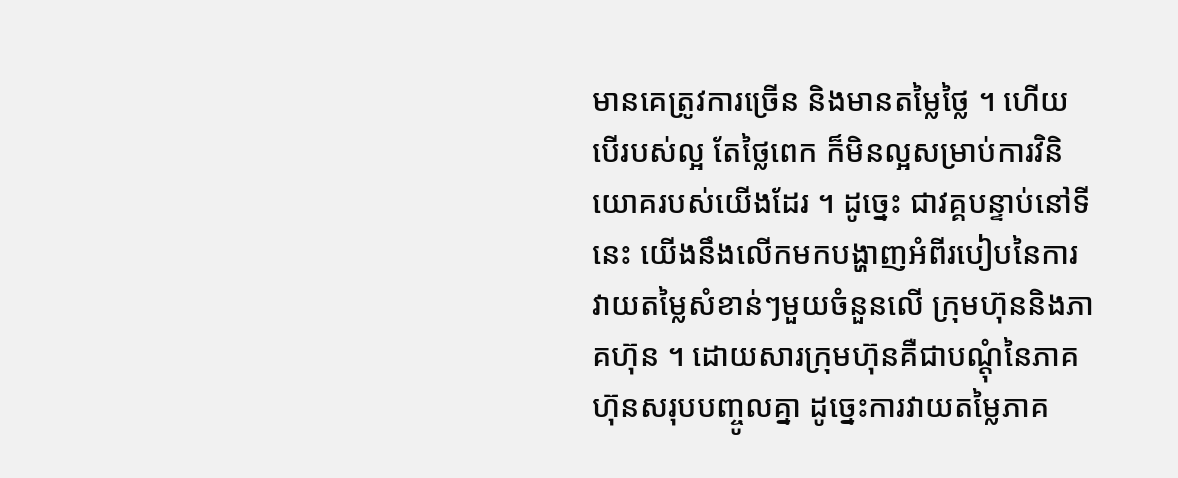មានគេត្រូវការច្រើន និងមានតម្លៃថ្លៃ ។ ហើយបើរបស់ល្អ តែថ្លៃពេក ក៏មិនល្អសម្រាប់ការវិនិយោគរបស់យើងដែរ ។ ដូច្នេះ ជាវគ្គបន្ទាប់នៅទីនេះ យើងនឹងលើកមកបង្ហាញអំពីរបៀបនៃការវាយតម្លៃសំខាន់ៗមួយចំនួនលើ ក្រុមហ៊ុននិងភាគហ៊ុន ។ ដោយសារក្រុមហ៊ុនគឺជាបណ្តុំនៃភាគហ៊ុនសរុបបញ្ចូលគ្នា ដូច្នេះការវាយតម្លៃភាគ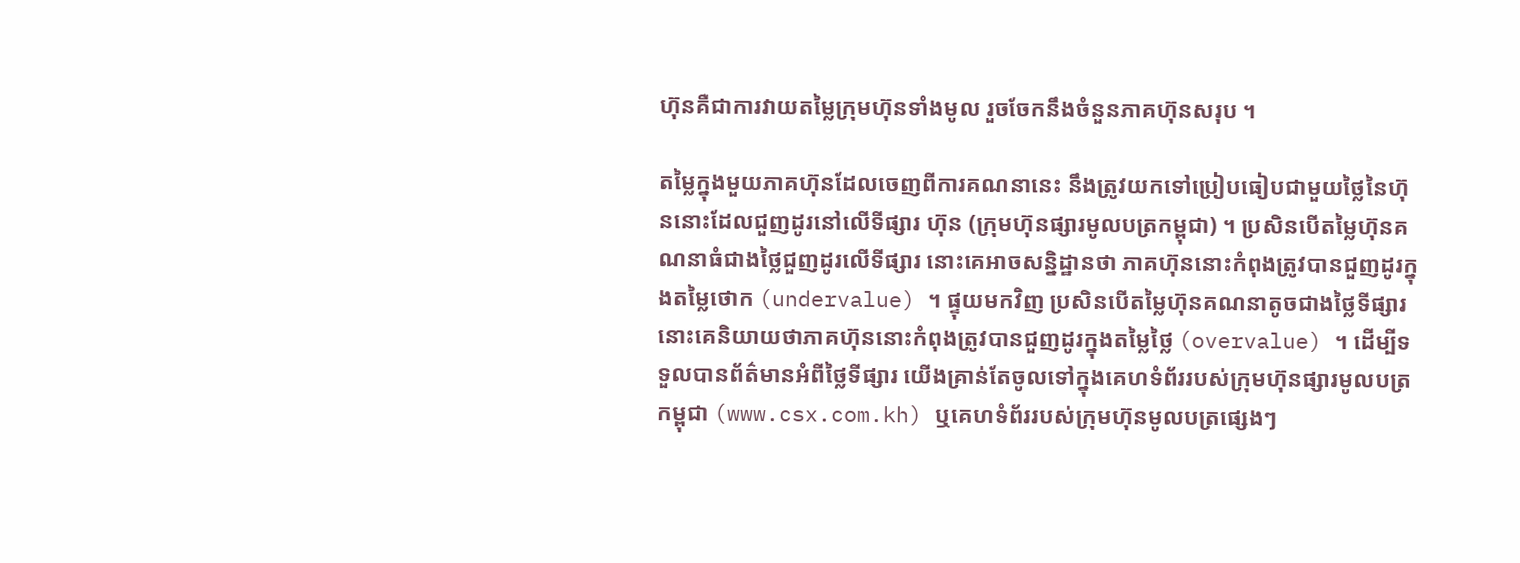ហ៊ុនគឺជាការវាយតម្លៃក្រុមហ៊ុនទាំងមូល រួចចែកនឹងចំនួនភាគហ៊ុនសរុប ។

តម្លៃក្នុងមួយភាគហ៊ុនដែលចេញពីការគណនានេះ នឹងត្រូវយកទៅប្រៀបធៀបជាមួយថ្លៃនៃហ៊ុននោះដែលជួញដូរនៅលើទីផ្សារ ហ៊ុន (ក្រុមហ៊ុនផ្សារមូលបត្រកម្ពុជា) ។ ប្រសិនបើតម្លៃហ៊ុនគណនាធំជាងថ្លៃជួញដូរលើទីផ្សារ នោះគេអាចសន្និដ្ឋានថា ភាគហ៊ុននោះកំពុងត្រូវបានជួញដូរក្នុងតម្លៃថោក (undervalue) ។ ផ្ទុយមកវិញ ប្រសិនបើតម្លៃហ៊ុនគណនាតូចជាងថ្លៃទីផ្សារ នោះគេនិយាយថាភាគហ៊ុននោះកំពុងត្រូវបានជួញដូរក្នុងតម្លៃថ្លៃ (overvalue) ។ ដើម្បីទទួលបានព័ត៌មានអំពីថ្លៃទីផ្សារ យើងគ្រាន់តែចូលទៅក្នុងគេហទំព័ររបស់ក្រុមហ៊ុនផ្សារមូលបត្រ កម្ពុជា (www.csx.com.kh) ឬគេហទំព័ររបស់ក្រុមហ៊ុនមូលបត្រផ្សេងៗ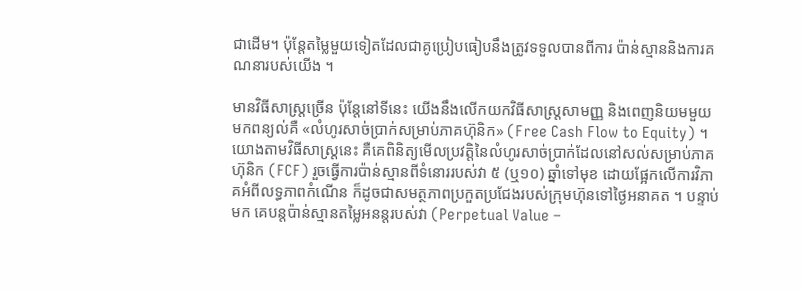ជាដើម។ ប៉ុន្តែតម្លៃមួយទៀតដែលជាគូប្រៀបធៀបនឹងត្រូវទទួលបានពីការ ប៉ាន់ស្មាននិងការគណនារបស់យើង ។

មានវិធីសាស្ត្រច្រើន ប៉ុន្តែនៅទីនេះ យើងនឹងលើកយកវិធីសាស្ត្រសាមញ្ញ និងពេញនិយមមួយមកពន្យល់គឺ «លំហូរសាច់ប្រាក់សម្រាប់ភាគហ៊ុនិក» (Free Cash Flow to Equity) ។ យោងតាមវិធីសាស្ត្រនេះ គឺគេពិនិត្យមើលប្រវត្តិនៃលំហូរសាច់ប្រាក់ដែលនៅសល់សម្រាប់ភាគ ហ៊ុនិក (FCF) រួចធ្វើការប៉ាន់ស្មានពីទំនោររបស់វា ៥ (ឬ១០) ឆ្នាំទៅមុខ ដោយផ្អែកលើការវិភាគអំពីលទ្ធភាពកំណើន ក៏ដូចជាសមត្ថភាពប្រកួតប្រជែងរបស់ក្រុមហ៊ុនទៅថ្ងៃអនាគត ។ បន្ទាប់មក គេបន្តប៉ាន់ស្មានតម្លៃអនន្តរបស់វា (Perpetual Value –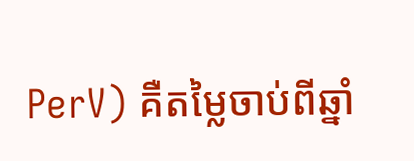PerV) គឺតម្លៃចាប់ពីឆ្នាំ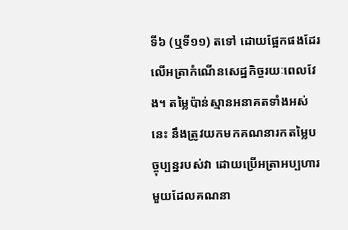ទី៦ (ឬទី១១) តទៅ ដោយផ្អែកផងដែរលើអត្រាកំណើនសេដ្ឋកិច្ចរយៈពេលវែង។ តម្លៃប៉ាន់ស្មានអនាគតទាំងអស់នេះ នឹងត្រូវយកមកគណនារកតម្លៃបច្ចុប្បន្នរបស់វា ដោយប្រើអត្រាអប្បហារមួយដែលគណនា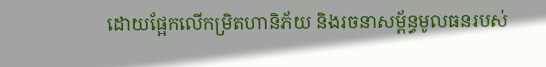ដោយផ្អែកលើកម្រិតហានិភ័យ និងរចនាសម្ព័ន្ធមូលធនរបស់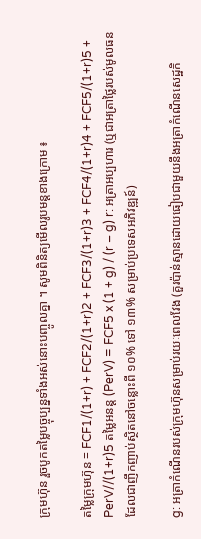ក្រុមហ៊ុន រួចបូកតម្លៃបច្ចុប្បន្នទាំងអស់នោះបញ្ចូលគ្នា ។ សូមពិនិត្យមើលរូបមន្តខាងក្រោម ៖

តម្លៃក្រុមហ៊ុន = FCF1/(1+r) + FCF2/(1+r)2 + FCF3/(1+r)3 + FCF4/(1+r)4 + FCF5/(1+r)5 + PerV//(1+r)5 តម្លៃអនន្ត (PerV) = FCF5 x (1 + g) / (r – g) r: អត្រាអប្បហារ (ឬជាអត្រាថ្លៃរបស់មូលធន ដែលជាញឹកញាប់ស្ថិតនៅចន្លោះពី ១០% ទៅ ១៣% សម្រាប់ប្រទេសអភិវឌ្ឍន៍)

g: អត្រាកំណើនរបស់ក្រុមហ៊ុនសម្រាប់រយៈពេលវែង (គួរប៉ាន់ស្មានដោយធៀបជាមួយនឹងអត្រាកំណើនសេដ្ឋកិ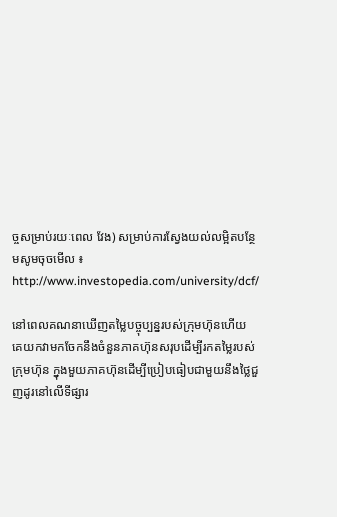ច្ចសម្រាប់រយៈពេល វែង) សម្រាប់ការស្វែងយល់លម្អិតបន្ថែមសូមចុចមើល ៖ http://www.investopedia.com/university/dcf/

នៅពេលគណនាឃើញតម្លៃបច្ចុប្បន្នរបស់ក្រុមហ៊ុនហើយ គេយកវាមកចែកនឹងចំនួនភាគហ៊ុនសរុបដើម្បីរកតម្លៃរបស់ក្រុមហ៊ុន ក្នុងមួយភាគហ៊ុនដើម្បីប្រៀបធៀបជាមួយនឹងថ្លៃជួញដូរនៅលើទីផ្សារ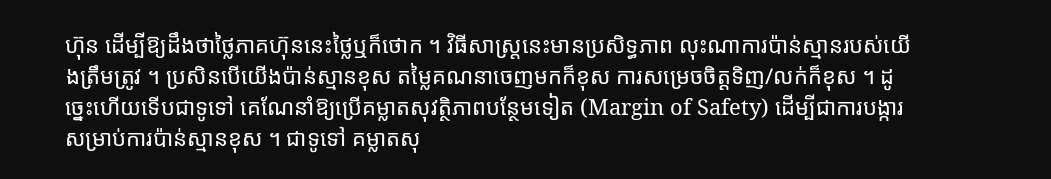ហ៊ុន ដើម្បីឱ្យដឹងថាថ្លៃភាគហ៊ុននេះថ្លៃឬក៏ថោក ។ វិធីសាស្ត្រនេះមានប្រសិទ្ធភាព លុះណាការប៉ាន់ស្មានរបស់យើងត្រឹមត្រូវ ។ ប្រសិនបើយើងប៉ាន់ស្មានខុស តម្លៃគណនាចេញមកក៏ខុស ការសម្រេចចិត្តទិញ/លក់ក៏ខុស ។ ដូច្នេះហើយទើបជាទូទៅ គេណែនាំឱ្យប្រើគម្លាតសុវត្ថិភាពបន្ថែមទៀត (Margin of Safety) ដើម្បីជាការបង្ការសម្រាប់ការប៉ាន់ស្មានខុស ។ ជាទូទៅ គម្លាតសុ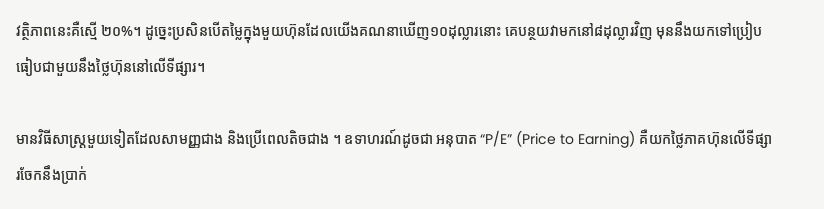វត្ថិភាពនេះគឺស្មើ ២០%។ ដូច្នេះប្រសិនបើតម្លៃក្នុងមួយហ៊ុនដែលយើងគណនាឃើញ១០ដុល្លារនោះ គេបន្ថយវាមកនៅ៨ដុល្លារវិញ មុននឹងយកទៅប្រៀបធៀបជាមួយនឹងថ្លៃហ៊ុននៅលើទីផ្សារ។

មានវិធីសាស្ត្រមួយទៀតដែលសាមញ្ញជាង និងប្រើពេលតិចជាង ។ ឧទាហរណ៍ដូចជា អនុបាត “P/E” (Price to Earning) គឺយកថ្លៃភាគហ៊ុនលើទីផ្សារចែកនឹងប្រាក់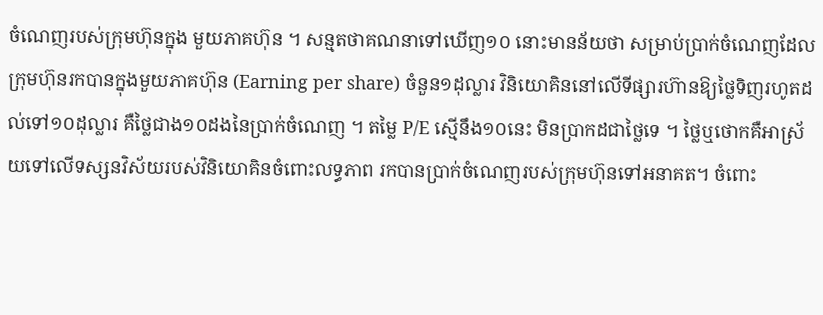ចំណេញរបស់ក្រុមហ៊ុនក្នុង មួយភាគហ៊ុន ។ សន្មតថាគណនាទៅឃើញ១០ នោះមានន័យថា សម្រាប់ប្រាក់ចំណេញដែលក្រុមហ៊ុនរកបានក្នុងមួយភាគហ៊ុន (Earning per share) ចំនួន១ដុល្លារ វិនិយោគិននៅលើទីផ្សារហ៊ានឱ្យថ្លៃទិញរហូតដល់ទៅ១០ដុល្លារ គឺថ្លៃជាង១០ដងនៃប្រាក់ចំណេញ ។ តម្លៃ P/E ស្មើនឹង១០នេះ មិនប្រាកដជាថ្លៃទេ ។ ថ្លៃឬថោកគឺអាស្រ័យទៅលើទស្សនវិស័យរបស់វិនិយោគិនចំពោះលទ្ធភាព រកបានប្រាក់ចំណេញរបស់ក្រុមហ៊ុនទៅអនាគត។ ចំពោះ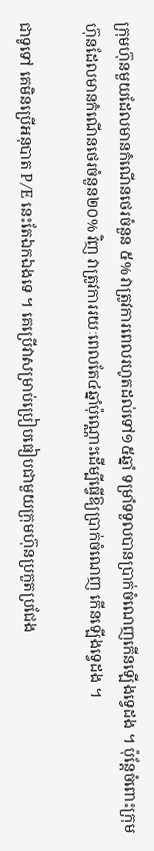ក្រុមហ៊ុនមួយដែលមានកំណើនថេរចំនួន ៥% វាត្រូវការពេលរហូតដល់ទៅ១៥ឆ្នាំ ទម្រាំទទួលបានប្រាក់ចំណេញកើនឡើងទ្វេដង ។ ប៉ុន្តែចំពោះក្រុមហ៊ុនដែលមានកំណើនថេរចំនួន២០% វិញ វាត្រូវការរយៈពេលតែ៤ឆ្នាំប៉ុណ្ណោះដើម្បីធ្វើឱ្យប្រាក់ចំណេញ កើនឡើងទ្វេដង ។

ជាទូទៅ គេមិនប្រើអនុបាត P/E នេះតែឯកឯងទេ ។ គេប្រើវាសម្រាប់ប្រៀបធៀបជាមួយក្រុមហ៊ុនប្រកួតប្រជែង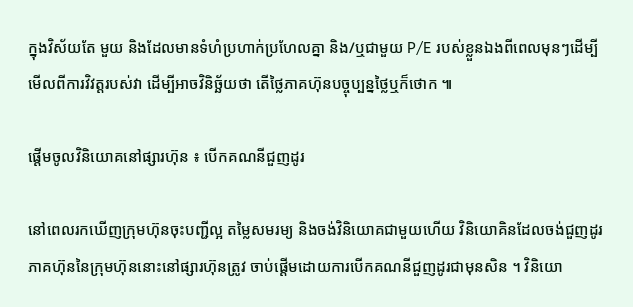ក្នុងវិស័យតែ មួយ និងដែលមានទំហំប្រហាក់ប្រហែលគ្នា និង/ឬជាមួយ P/E របស់ខ្លួនឯងពីពេលមុនៗដើម្បីមើលពីការវិវត្តរបស់វា ដើម្បីអាចវិនិច្ឆ័យថា តើថ្លៃភាគហ៊ុនបច្ចុប្បន្នថ្លៃឬក៏ថោក ៕

ផ្តើមចូលវិនិយោគនៅផ្សារហ៊ុន ៖ បើកគណនីជួញដូរ

នៅពេលរកឃើញក្រុមហ៊ុនចុះបញ្ជីល្អ តម្លៃសមរម្យ និងចង់វិនិយោគជាមួយហើយ វិនិយោគិនដែលចង់ជួញដូរភាគហ៊ុននៃក្រុមហ៊ុននោះនៅផ្សារហ៊ុនត្រូវ ចាប់ផ្តើមដោយការបើកគណនីជួញដូរជាមុនសិន ។ វិនិយោ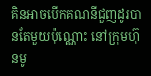គិនអាចបើកគណនីជួញដូរបានតែមួយប៉ុណ្ណោះ នៅក្រុមហ៊ុនមូ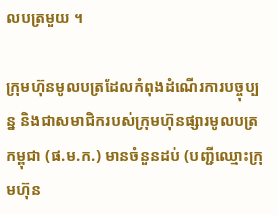លបត្រមួយ ។

ក្រុមហ៊ុនមូលបត្រដែលកំពុងដំណើរការបច្ចុប្បន្ន និងជាសមាជិករបស់ក្រុមហ៊ុនផ្សារមូលបត្រកម្ពុជា (ផ.ម.ក.) មានចំនួនដប់ (បញ្ជីឈ្មោះក្រុមហ៊ុន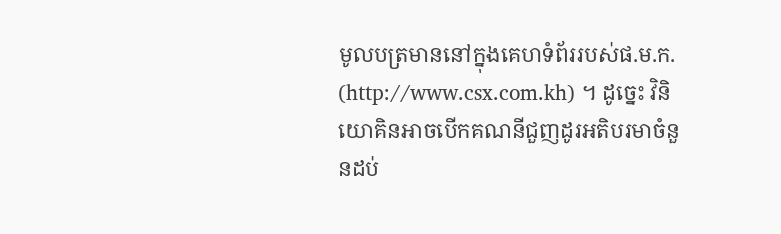មូលបត្រមាននៅក្នុងគេហទំព័ររបស់ផ.ម.ក. (http://www.csx.com.kh) ។ ដូច្នេះ វិនិយោគិនអាចបើកគណនីជួញដូរអតិបរមាចំនួនដប់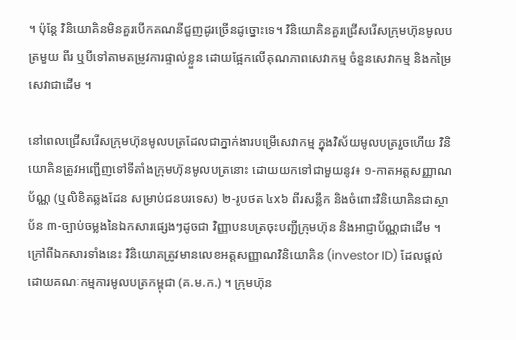។ ប៉ុន្តែ វិនិយោគិនមិនគួរបើកគណនីជួញដូរច្រើនដូច្នោះទេ។ វិនិយោគិនគួរជ្រើសរើសក្រុមហ៊ុនមូលបត្រមួយ ពីរ ឬបីទៅតាមតម្រូវការផ្ទាល់ខ្លួន ដោយផ្អែកលើគុណភាពសេវាកម្ម ចំនួនសេវាកម្ម និងកម្រៃសេវាជាដើម ។

នៅពេលជ្រើសរើសក្រុមហ៊ុនមូលបត្រដែលជាភ្នាក់ងារបម្រើសេវាកម្ម ក្នុងវិស័យមូលបត្ររួចហើយ វិនិយោគិនត្រូវអញ្ជើញទៅទីតាំងក្រុមហ៊ុនមូលបត្រនោះ ដោយយកទៅជាមួយនូវ៖ ១-កាតអត្តសញ្ញាណប័ណ្ណ (ឬលិខិតឆ្លងដែន សម្រាប់ជនបរទេស) ២-រូបថត ៤x៦ ពីរសន្លឹក និងចំពោះវិនិយោគិនជាស្ថាប័ន ៣-ច្បាប់ចម្លងនៃឯកសារផ្សេងៗដូចជា វិញ្ញាបនបត្រចុះបញ្ជីក្រុមហ៊ុន និងអាជ្ញាប័ណ្ណជាដើម ។ ក្រៅពីឯកសារទាំងនេះ វិនិយោគត្រូវមានលេខអត្តសញ្ញាណវិនិយោគិន (investor ID) ដែលផ្តល់ដោយគណៈកម្មការមូលបត្រកម្ពុជា (គ.ម.ក.) ។ ក្រុមហ៊ុន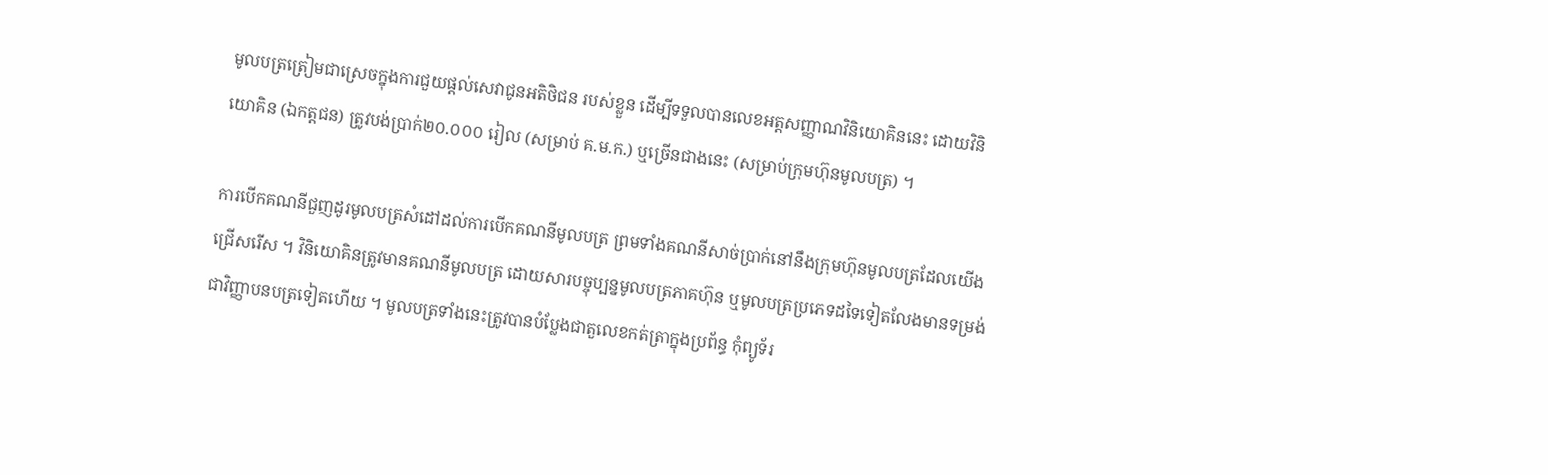មូលបត្រត្រៀមជាស្រេចក្នុងការជួយផ្តល់សេវាជូនអតិថិជន របស់ខ្លួន ដើម្បីទទួលបានលេខអត្តសញ្ញាណវិនិយោគិននេះ ដោយវិនិយោគិន (ឯកត្តជន) ត្រូវបង់ប្រាក់២០.០០០ រៀល (សម្រាប់ គ.ម.ក.) ឬច្រើនជាងនេះ (សម្រាប់ក្រុមហ៊ុនមូលបត្រ) ។

ការបើកគណនីជួញដូរមូលបត្រសំដៅដល់ការបើកគណនីមូលបត្រ ព្រមទាំងគណនីសាច់ប្រាក់នៅនឹងក្រុមហ៊ុនមូលបត្រដែលយើងជ្រើសរើស ។ វិនិយោគិនត្រូវមានគណនីមូលបត្រ ដោយសារបច្ចុប្បន្នមូលបត្រភាគហ៊ុន ឬមូលបត្រប្រភេទដទៃទៀតលែងមានទម្រង់ជាវិញ្ញាបនបត្រទៀតហើយ ។ មូលបត្រទាំងនេះត្រូវបានបំប្លែងជាតួលេខកត់ត្រាក្នុងប្រព័ន្ធ កុំព្យូទ័រ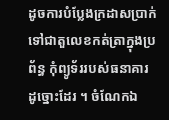ដូចការបំប្លែងក្រដាសប្រាក់ទៅជាតួលេខកត់ត្រាក្នុងប្រព័ន្ធ កុំព្យូទ័ររបស់ធនាគារ ដូច្នោះដែរ ។ ចំណែកឯ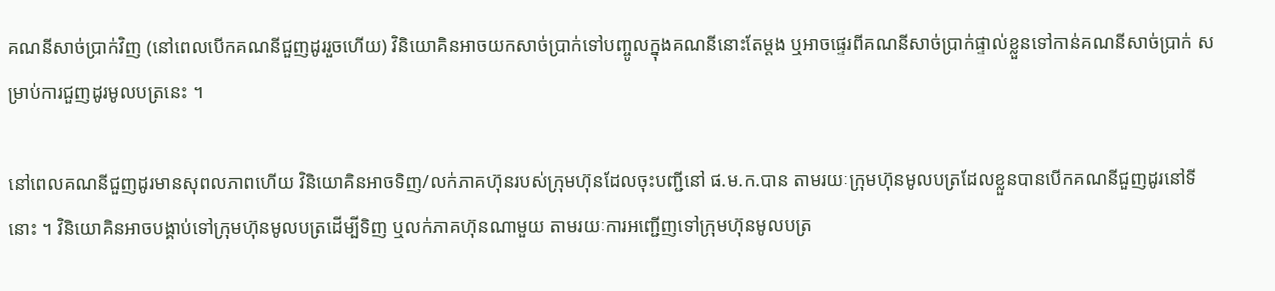គណនីសាច់ប្រាក់វិញ (នៅពេលបើកគណនីជួញដូររួចហើយ) វិនិយោគិនអាចយកសាច់ប្រាក់ទៅបញ្ចូលក្នុងគណនីនោះតែម្តង ឬអាចផ្ទេរពីគណនីសាច់ប្រាក់ផ្ទាល់ខ្លួនទៅកាន់គណនីសាច់ប្រាក់ សម្រាប់ការជួញដូរមូលបត្រនេះ ។

នៅពេលគណនីជួញដូរមានសុពលភាពហើយ វិនិយោគិនអាចទិញ/លក់ភាគហ៊ុនរបស់ក្រុមហ៊ុនដែលចុះបញ្ជីនៅ ផ.ម.ក.បាន តាមរយៈក្រុមហ៊ុនមូលបត្រដែលខ្លួនបានបើកគណនីជួញដូរនៅទីនោះ ។ វិនិយោគិនអាចបង្គាប់ទៅក្រុមហ៊ុនមូលបត្រដើម្បីទិញ ឬលក់ភាគហ៊ុនណាមួយ តាមរយៈការអញ្ជើញទៅក្រុមហ៊ុនមូលបត្រ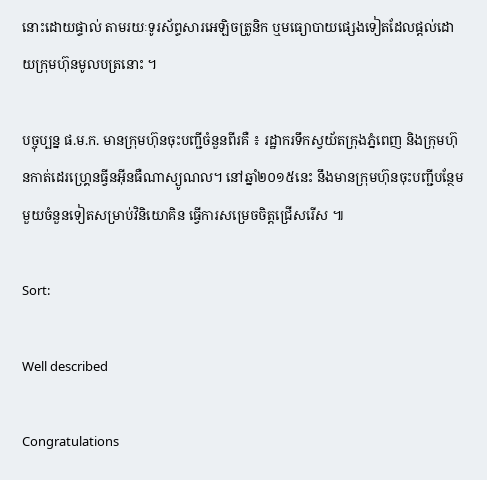នោះដោយផ្ទាល់ តាមរយៈទូរស័ព្ទសារអេឡិចត្រូនិក ឬមធ្យោបាយផ្សេងទៀតដែលផ្តល់ដោយក្រុមហ៊ុនមូលបត្រនោះ ។

បច្ចុប្បន្ន ផ.ម.ក. មានក្រុមហ៊ុនចុះបញ្ជីចំនួនពីរគឺ ៖ រដ្ឋាករទឹកស្វយ័តក្រុងភ្នំពេញ និងក្រុមហ៊ុនកាត់ដេរហ្គ្រេនធ្វីនអុីនធឺណាស្យូណល។ នៅឆ្នាំ២០១៥នេះ នឹងមានក្រុមហ៊ុនចុះបញ្ជីបន្ថែមមួយចំនួនទៀតសម្រាប់វិនិយោគិន ធ្វើការសម្រេចចិត្តជ្រើសរើស ៕

Sort:

Well described

Congratulations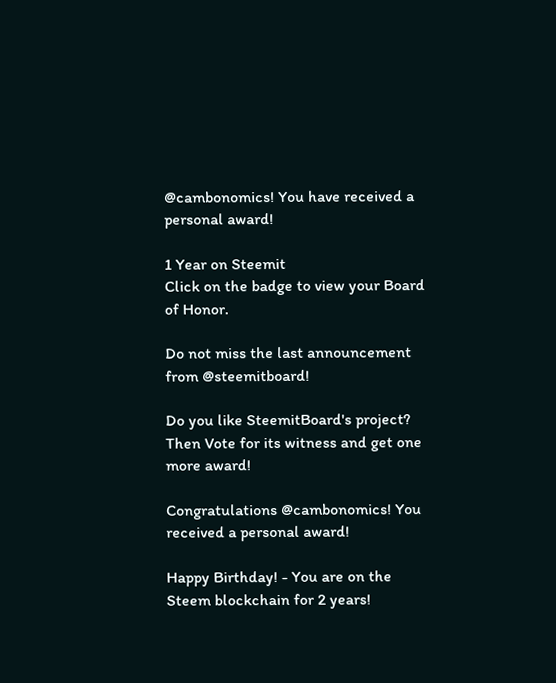@cambonomics! You have received a personal award!

1 Year on Steemit
Click on the badge to view your Board of Honor.

Do not miss the last announcement from @steemitboard!

Do you like SteemitBoard's project? Then Vote for its witness and get one more award!

Congratulations @cambonomics! You received a personal award!

Happy Birthday! - You are on the Steem blockchain for 2 years!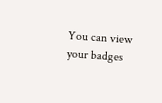You can view your badges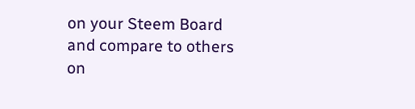on your Steem Board and compare to others on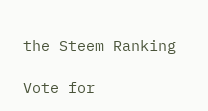the Steem Ranking

Vote for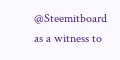@Steemitboard as a witness to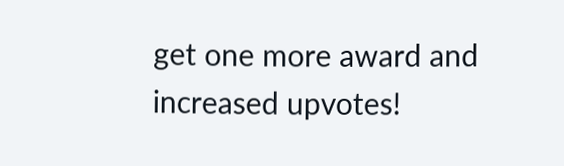get one more award and increased upvotes!